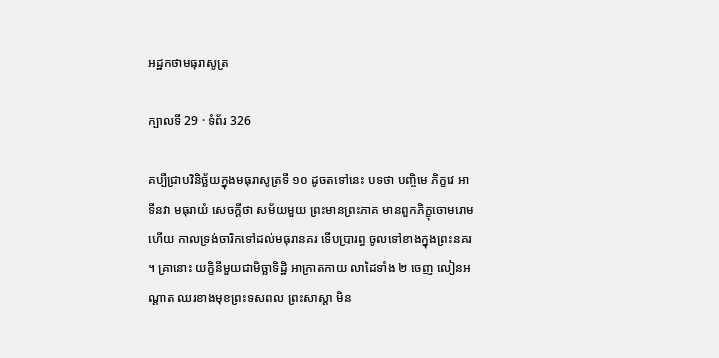អដ្ឋកថាមធុរាសូត្រ

ក្បាលទី 29 · ទំព័រ 326

គប្បីជ្រាបវិនិច្ឆ័យក្នុងមធុរាសូត្រទី ១០ ដូចតទៅនេះ បទថា បញ្ចិមេ ភិក្ខវេ អាទីនវា មធុរាយំ សេចក្តីថា សម័យមួយ ព្រះមានព្រះភាគ មានពួកភិក្ខុចោមរោមហើយ កាលទ្រង់ចារិកទៅដល់មធុរានគរ ទើបប្រារព្ធ ចូលទៅខាងក្នុងព្រះនគរ ។ គ្រានោះ យក្ខិនីមួយជាមិច្ឆាទិដ្ឋិ អាក្រាតកាយ លាដៃទាំង ២ ចេញ លៀនអណ្តាត ឈរខាងមុខព្រះទសពល ព្រះសាស្តា មិន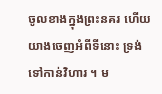ចូលខាងក្នុងព្រះនគរ ហើយយាងចេញអំពីទីនោះ ទ្រង់ទៅកាន់វិហារ ។ ម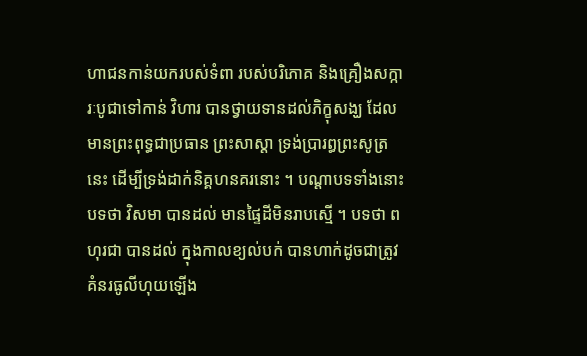ហាជនកាន់យករបស់ទំពា របស់បរិភោគ និងគ្រឿងសក្ការៈបូជាទៅកាន់ វិហារ បានថ្វាយទានដល់ភិក្ខុសង្ឃ ដែលមានព្រះពុទ្ធជាប្រធាន ព្រះសាស្តា ទ្រង់ប្រារព្ធព្រះសូត្រនេះ ដើម្បីទ្រង់ដាក់និគ្គហនគរនោះ ។ បណ្តាបទទាំងនោះ បទថា វិសមា បានដល់ មានផ្ទៃដីមិនរាបស្មើ ។ បទថា ពហុរជា បានដល់ ក្នុងកាលខ្យល់បក់ បានហាក់ដូចជាត្រូវគំនរធូលីហុយឡើង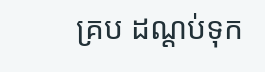គ្រប ដណ្តប់ទុក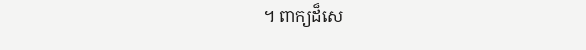។ ពាក្យដ៏សេ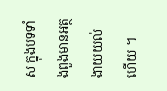ស ក្នុងបទទាំងពួងមានអត្ថងាយយល់ហើយ ។